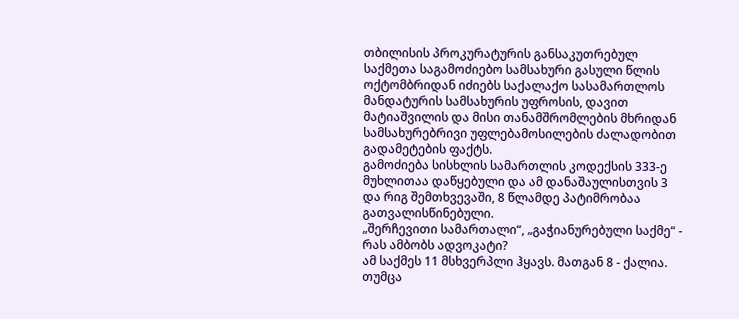თბილისის პროკურატურის განსაკუთრებულ საქმეთა საგამოძიებო სამსახური გასული წლის ოქტომბრიდან იძიებს საქალაქო სასამართლოს მანდატურის სამსახურის უფროსის, დავით მატიაშვილის და მისი თანამშრომლების მხრიდან სამსახურებრივი უფლებამოსილების ძალადობით გადამეტების ფაქტს.
გამოძიება სისხლის სამართლის კოდექსის 333-ე მუხლითაა დაწყებული და ამ დანაშაულისთვის 3 და რიგ შემთხვევაში, 8 წლამდე პატიმრობაა გათვალისწინებული.
„შერჩევითი სამართალი“, „გაჭიანურებული საქმე“ - რას ამბობს ადვოკატი?
ამ საქმეს 11 მსხვერპლი ჰყავს. მათგან 8 - ქალია. თუმცა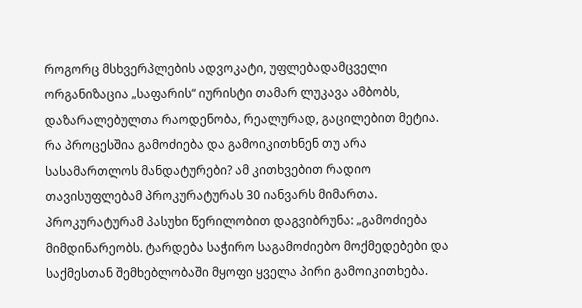როგორც მსხვერპლების ადვოკატი, უფლებადამცველი ორგანიზაცია „საფარის“ იურისტი თამარ ლუკავა ამბობს, დაზარალებულთა რაოდენობა, რეალურად, გაცილებით მეტია.
რა პროცესშია გამოძიება და გამოიკითხნენ თუ არა სასამართლოს მანდატურები? ამ კითხვებით რადიო თავისუფლებამ პროკურატურას 30 იანვარს მიმართა. პროკურატურამ პასუხი წერილობით დაგვიბრუნა: „გამოძიება მიმდინარეობს. ტარდება საჭირო საგამოძიებო მოქმედებები და საქმესთან შემხებლობაში მყოფი ყველა პირი გამოიკითხება.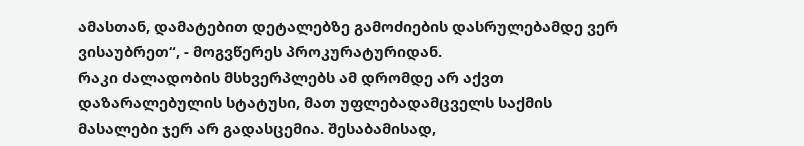ამასთან, დამატებით დეტალებზე გამოძიების დასრულებამდე ვერ ვისაუბრეთ“, - მოგვწერეს პროკურატურიდან.
რაკი ძალადობის მსხვერპლებს ამ დრომდე არ აქვთ დაზარალებულის სტატუსი, მათ უფლებადამცველს საქმის მასალები ჯერ არ გადასცემია. შესაბამისად,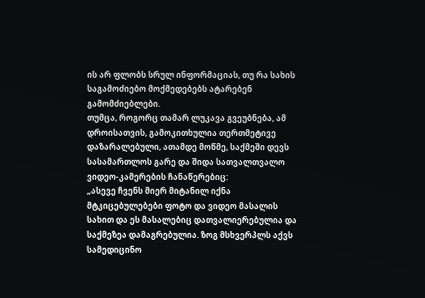ის არ ფლობს სრულ ინფორმაციას, თუ რა სახის საგამოძიებო მოქმედებებს ატარებენ გამომძიებლები.
თუმცა, როგორც თამარ ლუკავა გვეუბნება, ამ დროისათვის, გამოკითხულია თერთმეტივე დაზარალებული, ათამდე მოწმე, საქმეში დევს სასამართლოს გარე და შიდა სათვალთვალო ვიდეო-კამერების ჩანაწერებიც:
„ასევე ჩვენს მიერ მიტანილ იქნა მტკიცებულებები ფოტო და ვიდეო მასალის სახით და ეს მასალებიც დათვალიერებულია და საქმეზეა დამაგრებულია. ზოგ მსხვერპლს აქვს სამედიცინო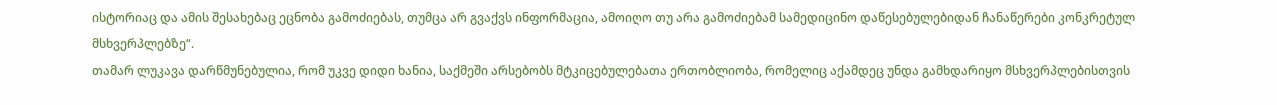ისტორიაც და ამის შესახებაც ეცნობა გამოძიებას, თუმცა არ გვაქვს ინფორმაცია, ამოიღო თუ არა გამოძიებამ სამედიცინო დაწესებულებიდან ჩანაწერები კონკრეტულ მსხვერპლებზე“.
თამარ ლუკავა დარწმუნებულია, რომ უკვე დიდი ხანია, საქმეში არსებობს მტკიცებულებათა ერთობლიობა, რომელიც აქამდეც უნდა გამხდარიყო მსხვერპლებისთვის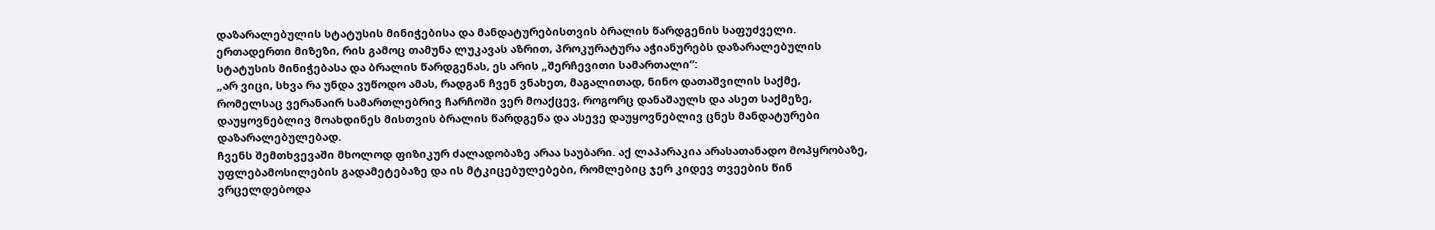დაზარალებულის სტატუსის მინიჭებისა და მანდატურებისთვის ბრალის წარდგენის საფუძველი.
ერთადერთი მიზეზი, რის გამოც თამუნა ლუკავას აზრით, პროკურატურა აჭიანურებს დაზარალებულის სტატუსის მინიჭებასა და ბრალის წარდგენას, ეს არის „შერჩევითი სამართალი“:
„არ ვიცი, სხვა რა უნდა ვუწოდო ამას, რადგან ჩვენ ვნახეთ, მაგალითად, ნინო დათაშვილის საქმე, რომელსაც ვერანაირ სამართლებრივ ჩარჩოში ვერ მოაქცევ, როგორც დანაშაულს და ასეთ საქმეზე, დაუყოვნებლივ მოახდინეს მისთვის ბრალის წარდგენა და ასევე დაუყოვნებლივ ცნეს მანდატურები დაზარალებულებად.
ჩვენს შემთხვევაში მხოლოდ ფიზიკურ ძალადობაზე არაა საუბარი. აქ ლაპარაკია არასათანადო მოპყრობაზე, უფლებამოსილების გადამეტებაზე და ის მტკიცებულებები, რომლებიც ჯერ კიდევ თვეების წინ ვრცელდებოდა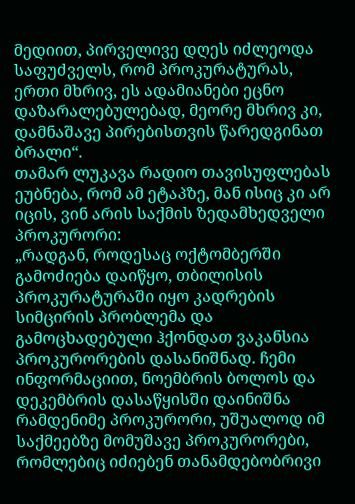მედიით, პირველივე დღეს იძლეოდა საფუძველს, რომ პროკურატურას, ერთი მხრივ, ეს ადამიანები ეცნო დაზარალებულებად, მეორე მხრივ კი, დამნაშავე პირებისთვის წარედგინათ ბრალი“.
თამარ ლუკავა რადიო თავისუფლებას ეუბნება, რომ ამ ეტაპზე, მან ისიც კი არ იცის, ვინ არის საქმის ზედამხედველი პროკურორი:
„რადგან, როდესაც ოქტომბერში გამოძიება დაიწყო, თბილისის პროკურატურაში იყო კადრების სიმცირის პრობლემა და გამოცხადებული ჰქონდათ ვაკანსია პროკურორების დასანიშნად. ჩემი ინფორმაციით, ნოემბრის ბოლოს და დეკემბრის დასაწყისში დაინიშნა რამდენიმე პროკურორი, უშუალოდ იმ საქმეებზე მომუშავე პროკურორები, რომლებიც იძიებენ თანამდებობრივი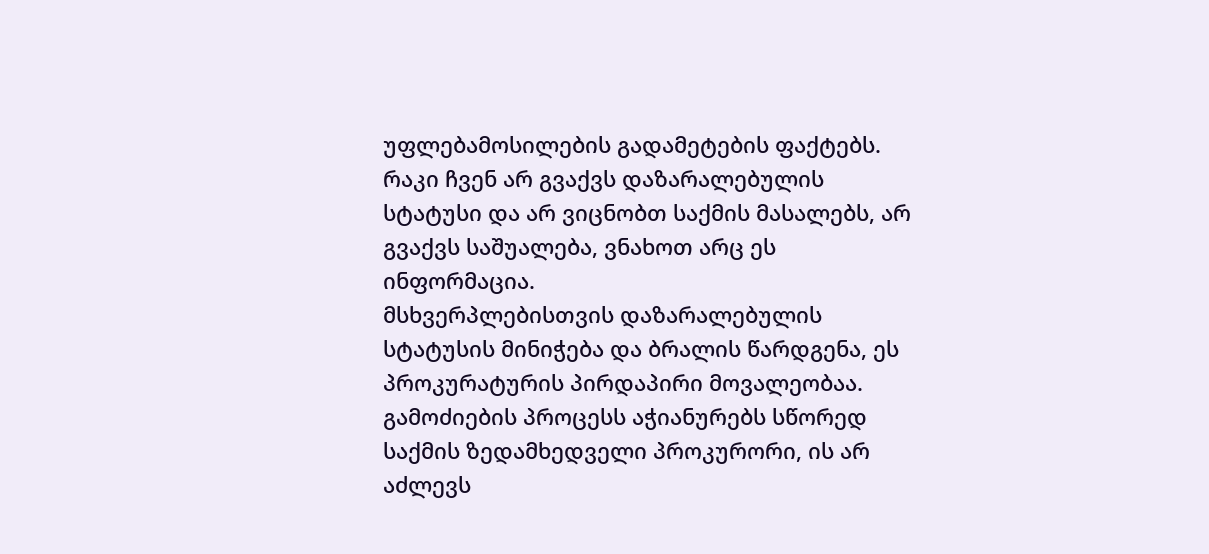უფლებამოსილების გადამეტების ფაქტებს. რაკი ჩვენ არ გვაქვს დაზარალებულის სტატუსი და არ ვიცნობთ საქმის მასალებს, არ გვაქვს საშუალება, ვნახოთ არც ეს ინფორმაცია.
მსხვერპლებისთვის დაზარალებულის სტატუსის მინიჭება და ბრალის წარდგენა, ეს პროკურატურის პირდაპირი მოვალეობაა. გამოძიების პროცესს აჭიანურებს სწორედ საქმის ზედამხედველი პროკურორი, ის არ აძლევს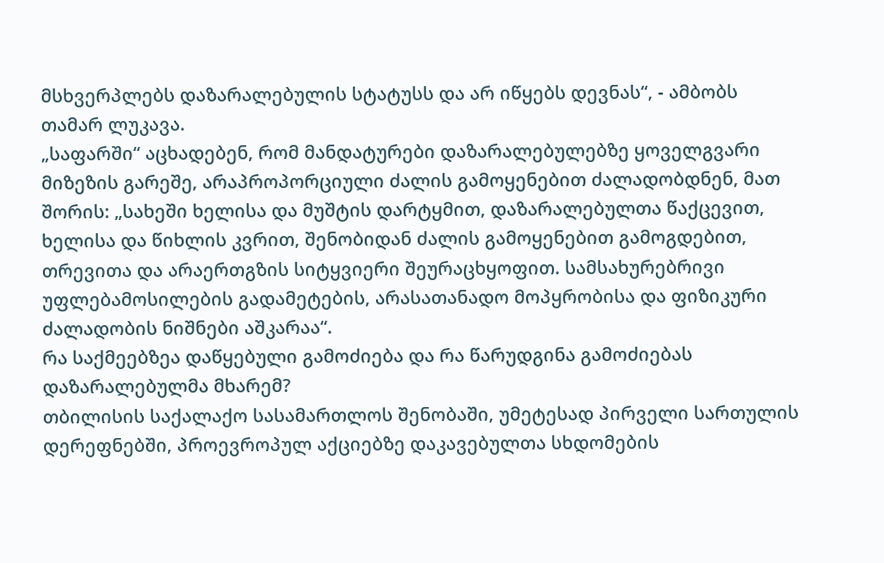მსხვერპლებს დაზარალებულის სტატუსს და არ იწყებს დევნას“, - ამბობს თამარ ლუკავა.
„საფარში“ აცხადებენ, რომ მანდატურები დაზარალებულებზე ყოველგვარი მიზეზის გარეშე, არაპროპორციული ძალის გამოყენებით ძალადობდნენ, მათ შორის: „სახეში ხელისა და მუშტის დარტყმით, დაზარალებულთა წაქცევით, ხელისა და წიხლის კვრით, შენობიდან ძალის გამოყენებით გამოგდებით, თრევითა და არაერთგზის სიტყვიერი შეურაცხყოფით. სამსახურებრივი უფლებამოსილების გადამეტების, არასათანადო მოპყრობისა და ფიზიკური ძალადობის ნიშნები აშკარაა“.
რა საქმეებზეა დაწყებული გამოძიება და რა წარუდგინა გამოძიებას დაზარალებულმა მხარემ?
თბილისის საქალაქო სასამართლოს შენობაში, უმეტესად პირველი სართულის დერეფნებში, პროევროპულ აქციებზე დაკავებულთა სხდომების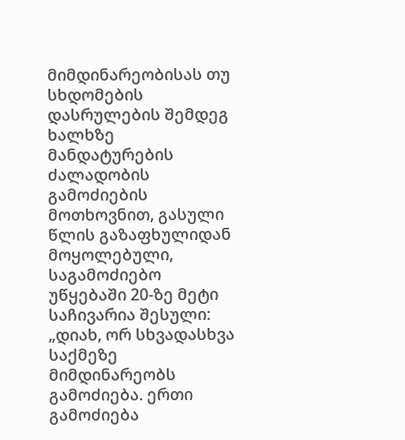მიმდინარეობისას თუ სხდომების დასრულების შემდეგ ხალხზე მანდატურების ძალადობის გამოძიების მოთხოვნით, გასული წლის გაზაფხულიდან მოყოლებული, საგამოძიებო უწყებაში 20-ზე მეტი საჩივარია შესული:
„დიახ, ორ სხვადასხვა საქმეზე მიმდინარეობს გამოძიება. ერთი გამოძიება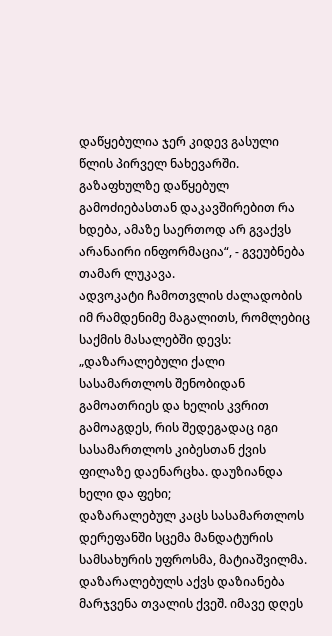დაწყებულია ჯერ კიდევ გასული წლის პირველ ნახევარში. გაზაფხულზე დაწყებულ გამოძიებასთან დაკავშირებით რა ხდება, ამაზე საერთოდ არ გვაქვს არანაირი ინფორმაცია“, - გვეუბნება თამარ ლუკავა.
ადვოკატი ჩამოთვლის ძალადობის იმ რამდენიმე მაგალითს, რომლებიც საქმის მასალებში დევს:
„დაზარალებული ქალი სასამართლოს შენობიდან გამოათრიეს და ხელის კვრით გამოაგდეს, რის შედეგადაც იგი სასამართლოს კიბესთან ქვის ფილაზე დაენარცხა. დაუზიანდა ხელი და ფეხი;
დაზარალებულ კაცს სასამართლოს დერეფანში სცემა მანდატურის სამსახურის უფროსმა, მატიაშვილმა. დაზარალებულს აქვს დაზიანება მარჯვენა თვალის ქვეშ. იმავე დღეს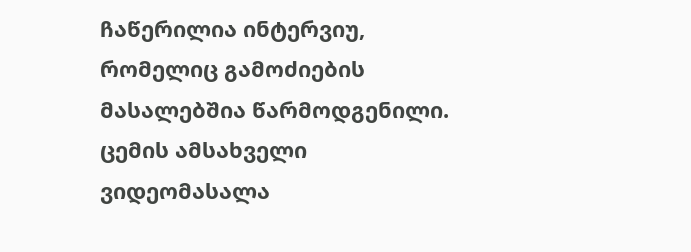ჩაწერილია ინტერვიუ, რომელიც გამოძიების მასალებშია წარმოდგენილი. ცემის ამსახველი ვიდეომასალა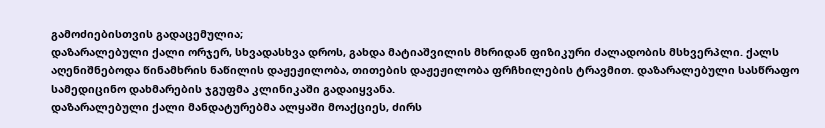გამოძიებისთვის გადაცემულია;
დაზარალებული ქალი ორჯერ, სხვადასხვა დროს, გახდა მატიაშვილის მხრიდან ფიზიკური ძალადობის მსხვერპლი. ქალს აღენიშნებოდა წინამხრის ნაწილის დაჟეჟილობა, თითების დაჟეჟილობა ფრჩხილების ტრავმით. დაზარალებული სასწრაფო სამედიცინო დახმარების ჯგუფმა კლინიკაში გადაიყვანა.
დაზარალებული ქალი მანდატურებმა ალყაში მოაქციეს, ძირს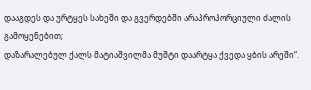დააგდეს და ურტყეს სახეში და გვერდებში არაპროპორციული ძალის გამოყენებით;
დაზარალებულ ქალს მატიაშვილმა მუშტი დაარტყა ქვედა ყბის არეში“.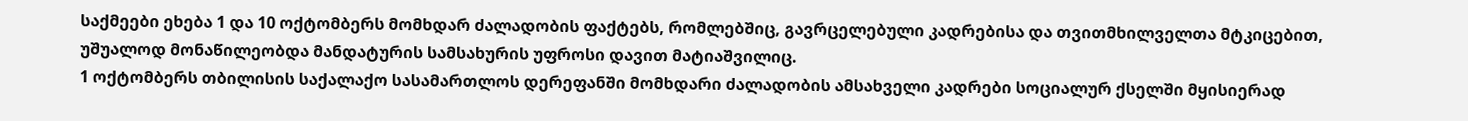საქმეები ეხება 1 და 10 ოქტომბერს მომხდარ ძალადობის ფაქტებს, რომლებშიც, გავრცელებული კადრებისა და თვითმხილველთა მტკიცებით, უშუალოდ მონაწილეობდა მანდატურის სამსახურის უფროსი დავით მატიაშვილიც.
1 ოქტომბერს თბილისის საქალაქო სასამართლოს დერეფანში მომხდარი ძალადობის ამსახველი კადრები სოციალურ ქსელში მყისიერად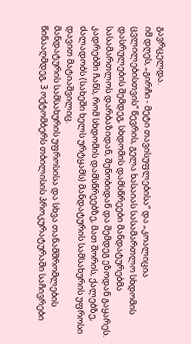გავრცელდა.
იმ დღეს, „გირჩი - მეტი თავისუფლებისა“ და „კოალიცია ცვლილებისთვის“ წევრის, გელა ხასაიას სასამართლო სხდომის დასრულების შემდეგ, სხდომის დამსწრეები მანდატურებმა სასამართლოს დარბაზიდან, შენობიდან და შემდეგ ეზოდან გაყარეს. კადრებში ჩანს, რომ სხდომის დამსწრეებზე, მათ შორის, ქალებზე, ძალადობს (სახეში ხელს ურტყამს) მანდატურის სამსახურის უფროსი დავით მატიაშვილიც.
მანდატურის სამსახურის უფროსისა და სხვა თანამშრომლების წინააღმდეგ, 3 ოქტომბერს თბილისის პროკურატურაში საჩივრები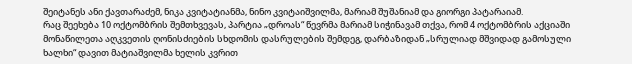შეიტანეს ანი ქავთარაძემ, ნიკა კვიტატიანმა, ნინო კვიტაიშვილმა, მარიამ შუშანიამ და გიორგი პატარაიამ.
რაც შეეხება 10 ოქტომბრის შემთხვევას, პარტია „დროას“ წევრმა მარიამ სიჭინავამ თქვა, რომ 4 ოქტომბრის აქციაში მონაწილეთა აღკვეთის ღონისძიების სხდომის დასრულების შემდეგ, დარბაზიდან „სრულიად მშვიდად გამოსული ხალხი“ დავით მატიაშვილმა ხელის კვრით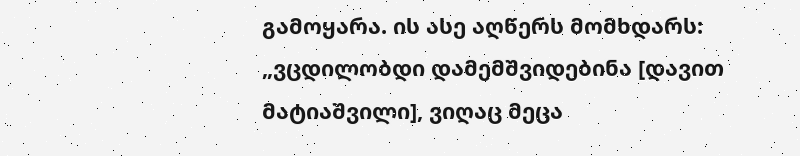გამოყარა. ის ასე აღწერს მომხდარს:
„ვცდილობდი დამემშვიდებინა [დავით მატიაშვილი], ვიღაც მეცა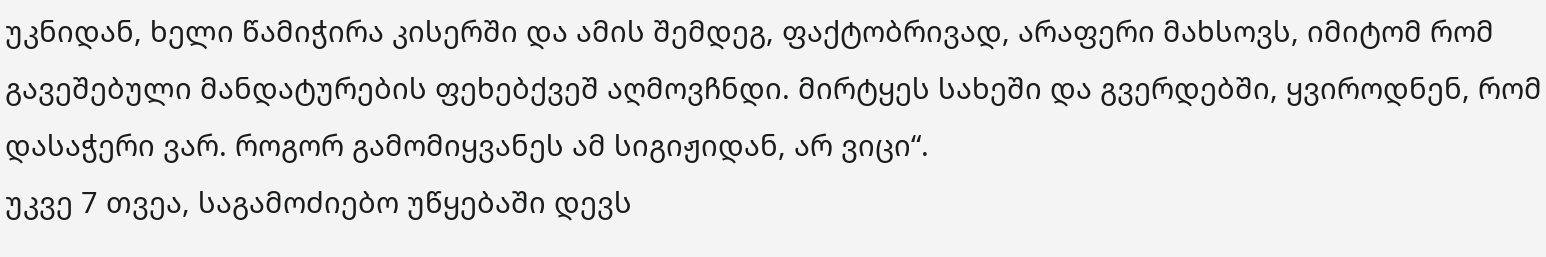უკნიდან, ხელი წამიჭირა კისერში და ამის შემდეგ, ფაქტობრივად, არაფერი მახსოვს, იმიტომ რომ გავეშებული მანდატურების ფეხებქვეშ აღმოვჩნდი. მირტყეს სახეში და გვერდებში, ყვიროდნენ, რომ დასაჭერი ვარ. როგორ გამომიყვანეს ამ სიგიჟიდან, არ ვიცი“.
უკვე 7 თვეა, საგამოძიებო უწყებაში დევს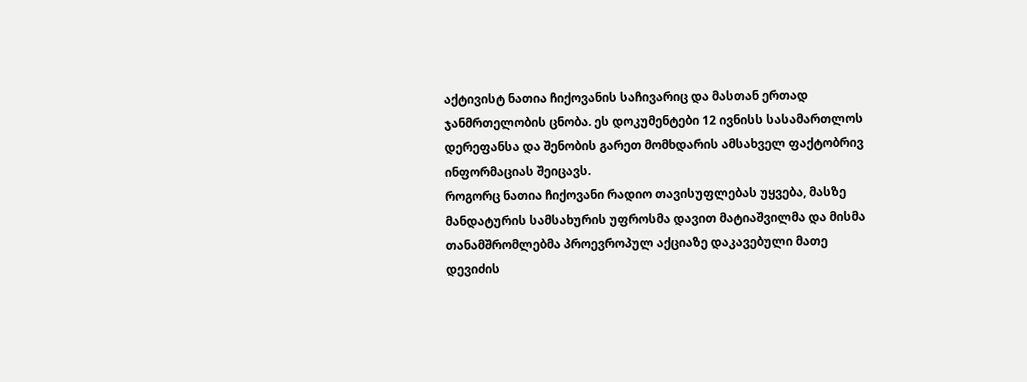აქტივისტ ნათია ჩიქოვანის საჩივარიც და მასთან ერთად ჯანმრთელობის ცნობა. ეს დოკუმენტები 12 ივნისს სასამართლოს დერეფანსა და შენობის გარეთ მომხდარის ამსახველ ფაქტობრივ ინფორმაციას შეიცავს.
როგორც ნათია ჩიქოვანი რადიო თავისუფლებას უყვება, მასზე მანდატურის სამსახურის უფროსმა დავით მატიაშვილმა და მისმა თანამშრომლებმა პროევროპულ აქციაზე დაკავებული მათე დევიძის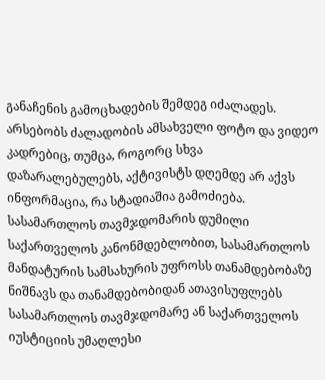განაჩენის გამოცხადების შემდეგ იძალადეს.
არსებობს ძალადობის ამსახველი ფოტო და ვიდეო კადრებიც, თუმცა, როგორც სხვა დაზარალებულებს, აქტივისტს დღემდე არ აქვს ინფორმაცია, რა სტადიაშია გამოძიება.
სასამართლოს თავმჯდომარის დუმილი
საქართველოს კანონმდებლობით, სასამართლოს მანდატურის სამსახურის უფროსს თანამდებობაზე ნიშნავს და თანამდებობიდან ათავისუფლებს სასამართლოს თავმჯდომარე ან საქართველოს იუსტიციის უმაღლესი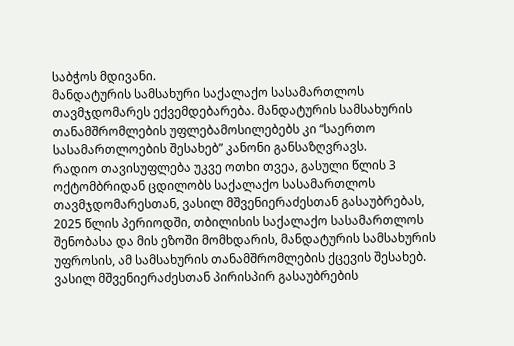საბჭოს მდივანი.
მანდატურის სამსახური საქალაქო სასამართლოს თავმჯდომარეს ექვემდებარება. მანდატურის სამსახურის თანამშრომლების უფლებამოსილებებს კი “საერთო სასამართლოების შესახებ” კანონი განსაზღვრავს.
რადიო თავისუფლება უკვე ოთხი თვეა, გასული წლის 3 ოქტომბრიდან ცდილობს საქალაქო სასამართლოს თავმჯდომარესთან, ვასილ მშვენიერაძესთან გასაუბრებას, 2025 წლის პერიოდში, თბილისის საქალაქო სასამართლოს შენობასა და მის ეზოში მომხდარის, მანდატურის სამსახურის უფროსის, ამ სამსახურის თანამშრომლების ქცევის შესახებ.
ვასილ მშვენიერაძესთან პირისპირ გასაუბრების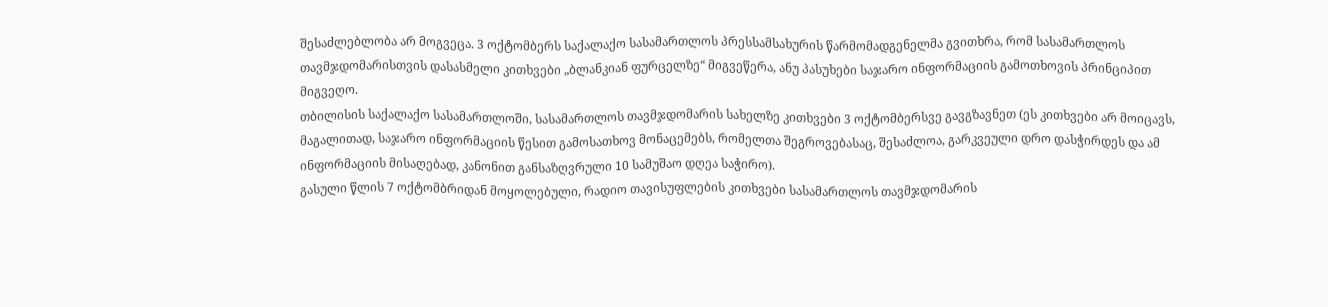შესაძლებლობა არ მოგვეცა. 3 ოქტომბერს საქალაქო სასამართლოს პრესსამსახურის წარმომადგენელმა გვითხრა, რომ სასამართლოს თავმჯდომარისთვის დასასმელი კითხვები „ბლანკიან ფურცელზე“ მიგვეწერა, ანუ პასუხები საჯარო ინფორმაციის გამოთხოვის პრინციპით მიგვეღო.
თბილისის საქალაქო სასამართლოში, სასამართლოს თავმჯდომარის სახელზე კითხვები 3 ოქტომბერსვე გავგზავნეთ (ეს კითხვები არ მოიცავს, მაგალითად, საჯარო ინფორმაციის წესით გამოსათხოვ მონაცემებს, რომელთა შეგროვებასაც, შესაძლოა, გარკვეული დრო დასჭირდეს და ამ ინფორმაციის მისაღებად, კანონით განსაზღვრული 10 სამუშაო დღეა საჭირო).
გასული წლის 7 ოქტომბრიდან მოყოლებული, რადიო თავისუფლების კითხვები სასამართლოს თავმჯდომარის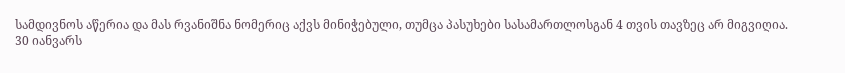სამდივნოს აწერია და მას რვანიშნა ნომერიც აქვს მინიჭებული, თუმცა პასუხები სასამართლოსგან 4 თვის თავზეც არ მიგვიღია.
30 იანვარს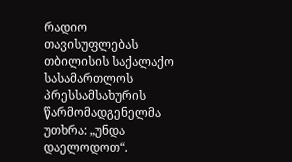რადიო თავისუფლებას თბილისის საქალაქო სასამართლოს პრესსამსახურის წარმომადგენელმა უთხრა: „უნდა დაელოდოთ“.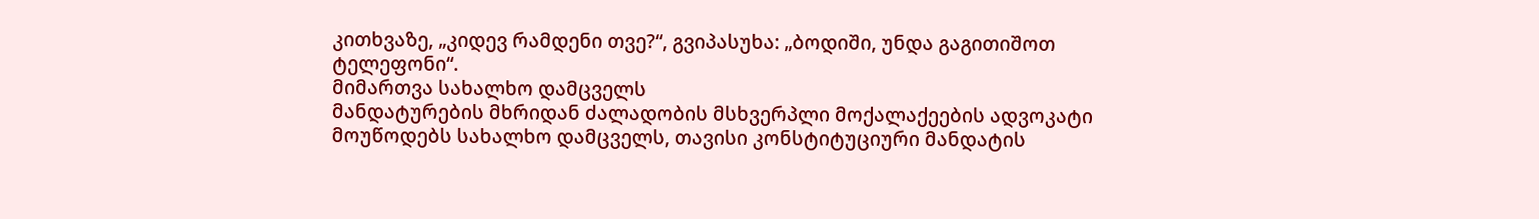კითხვაზე, „კიდევ რამდენი თვე?“, გვიპასუხა: „ბოდიში, უნდა გაგითიშოთ ტელეფონი“.
მიმართვა სახალხო დამცველს
მანდატურების მხრიდან ძალადობის მსხვერპლი მოქალაქეების ადვოკატი მოუწოდებს სახალხო დამცველს, თავისი კონსტიტუციური მანდატის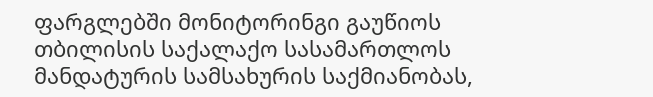ფარგლებში მონიტორინგი გაუწიოს თბილისის საქალაქო სასამართლოს მანდატურის სამსახურის საქმიანობას,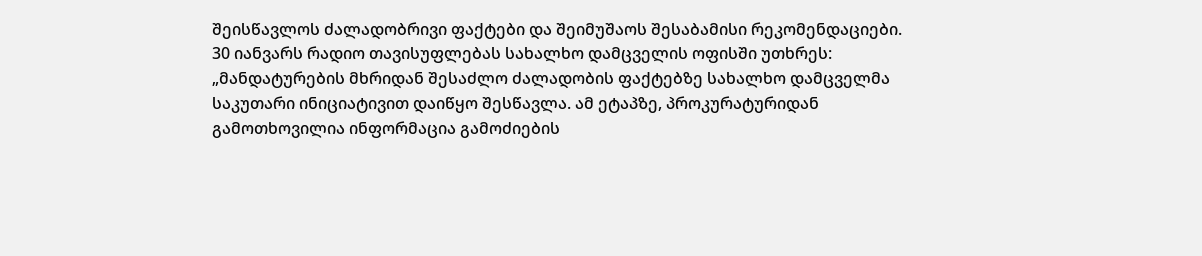შეისწავლოს ძალადობრივი ფაქტები და შეიმუშაოს შესაბამისი რეკომენდაციები.
30 იანვარს რადიო თავისუფლებას სახალხო დამცველის ოფისში უთხრეს:
„მანდატურების მხრიდან შესაძლო ძალადობის ფაქტებზე სახალხო დამცველმა საკუთარი ინიციატივით დაიწყო შესწავლა. ამ ეტაპზე, პროკურატურიდან გამოთხოვილია ინფორმაცია გამოძიების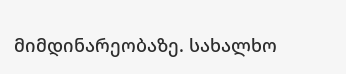მიმდინარეობაზე. სახალხო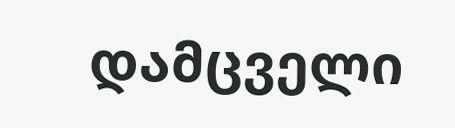დამცველი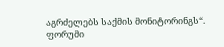აგრძელებს საქმის მონიტორინგს“.
ფორუმი